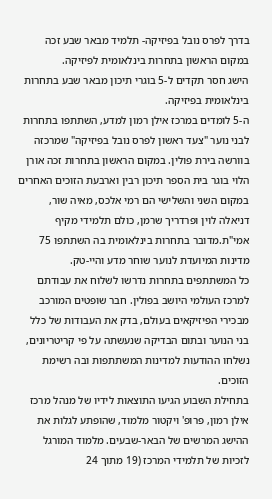בדרך לפרס נובל בפיזיקה- תלמיד מבאר שבע זכה במקום הראשון בתחרות בינלאומית לפיזיקה.
הישג חסר תקדים ל-5 בוגרי תיכון מבאר שבע בתחרות בינלאומית בפיזיקה.
ה-5 לומדים במרכז אילן רמון למדע, השתתפו בתחרות לבני נוער "צעד ראשון לפרס נובל בפיזיקה" שמרכזה בוורשה בירת פולין. במקום הראשון בתחרות זכה אורן הלוי בוגר בית הספר תיכון רבין וארבעת הזוכים האחרים במקום השני והשלישי הם רמי אלכס, מאיה שור, דניאלה לוין ופרדריך שרמן, כולם תלמידי מקיף אמי"ת.מדובר בתחרות בינלאומית בה השתתפו 75 מדינות המיועדת לנוער שוחר מדע והיי-טק.
כל המשתתפים בתחרות נדרשו לשלוח את עבודתם למרכז העולמי היושב בפולין. חבר שופטים המורכב מבכירי הפיזיקאים בעולם, בדק את העבודות של כלל בני הנוער ובתום הבדיקה שנעשתה על פי קריטריונים, נשלחו ההודעות למדינות המשתתפות ובה רשימת הזוכים.
בתחילת השבוע הגיעו התוצאות לידיו של מנהל מרכז אילן רמון, פרופ' ויקטור מלמוד, שהופתע לגלות את ההישג המרשים של הבאר-שבעים. מלמוד המורגל לזכיות של תלמידי המרכז (19 מתוך 24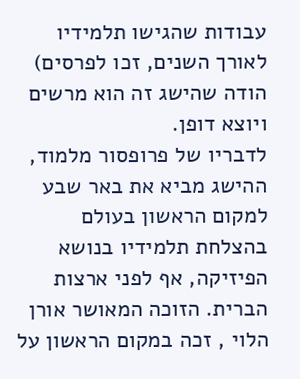עבודות שהגישו תלמידיו לאורך השנים, זכו לפרסים) הודה שהישג זה הוא מרשים ויוצא דופן.
לדבריו של פרופסור מלמוד, ההישג מביא את באר שבע למקום הראשון בעולם בהצלחת תלמידיו בנושא הפיזיקה, אף לפני ארצות הברית. הזוכה המאושר אורן הלוי , זכה במקום הראשון על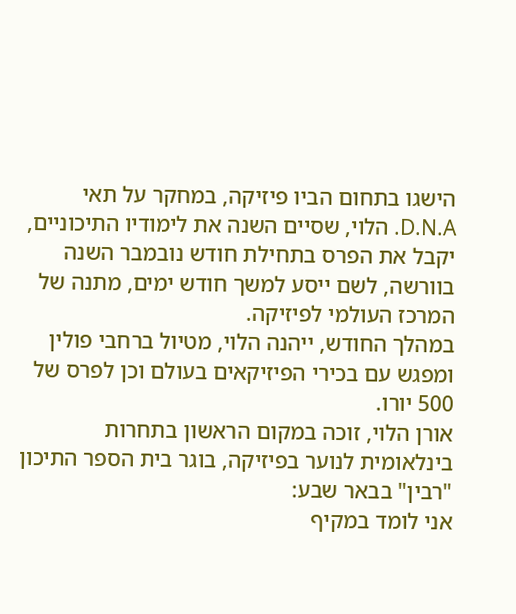הישגו בתחום הביו פיזיקה, במחקר על תאי D.N.A. הלוי, שסיים השנה את לימודיו התיכוניים, יקבל את הפרס בתחילת חודש נובמבר השנה בוורשה, לשם ייסע למשך חודש ימים, מתנה של המרכז העולמי לפיזיקה.
במהלך החודש, ייהנה הלוי, מטיול ברחבי פולין ומפגש עם בכירי הפיזיקאים בעולם וכן לפרס של 500 יורו.
אורן הלוי, זוכה במקום הראשון בתחרות בינלאומית לנוער בפיזיקה, בוגר בית הספר התיכון "רבין" בבאר שבע:
אני לומד במקיף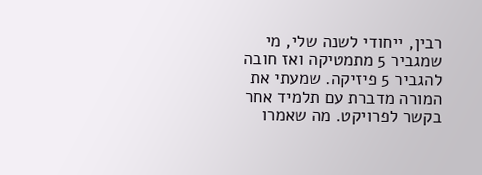רבין, ייחודי לשנה שלי, מי שמגביר 5 מתמטיקה ואז חובה להגביר 5 פיזיקה. שמעתי את המורה מדברת עם תלמיד אחר בקשר לפרויקט. מה שאמרו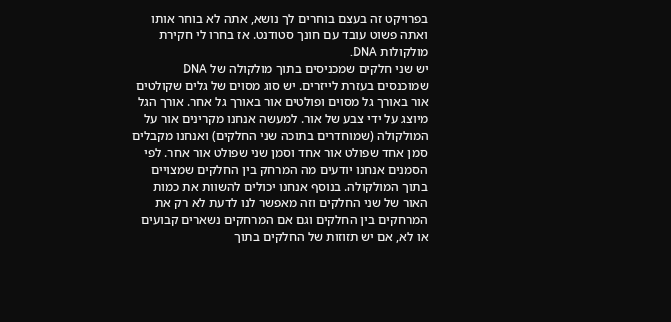בפרויקט זה בעצם בוחרים לך נושא, אתה לא בוחר אותו ואתה פשוט עובד עם חונך סטודנט. אז בחרו לי חקירת מולקולות DNA.
יש שני חלקים שמכניסים בתוך מולקולה של DNA שמוכנסים בעזרת לייזרים. יש סוג מסוים של גלים שקולטים אור באורך גל מסוים ופולטים אור באורך גל אחר. אורך הגל מיוצג על ידי צבע של אור. למעשה אנחנו מקרינים אור על המולקולה (שמוחדרים בתוכה שני החלקים) ואנחנו מקבלים סמן אחד שפולט אור אחד וסמן שני שפולט אור אחר. לפי הסמנים אנחנו יודעים מה המרחק בין החלקים שמצויים בתוך המולקולה. בנוסף אנחנו יכולים להשוות את כמות האור של שני החלקים וזה מאפשר לנו לדעת לא רק את המרחקים בין החלקים וגם אם המרחקים נשארים קבועים או לא, אם יש תזוזות של החלקים בתוך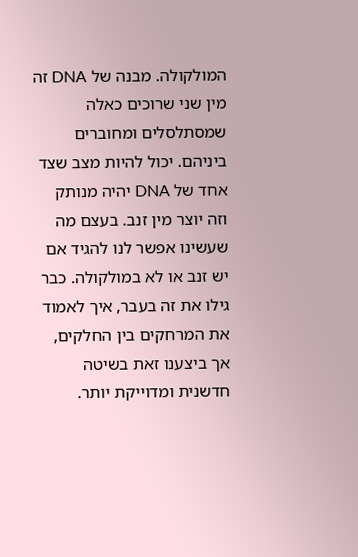המולקולה. מבנה של DNA זה מין שני שרוכים כאלה שמסתלסלים ומחוברים ביניהם. יכול להיות מצב שצד אחד של DNA יהיה מנותק וזה יוצר מין זנב. בעצם מה שעשינו אפשר לנו להגיד אם יש זנב או לא במולקולה. כבר גילו את זה בעבר, איך לאמוד את המרחקים בין החלקים, אך ביצענו זאת בשיטה חדשנית ומדוייקת יותר.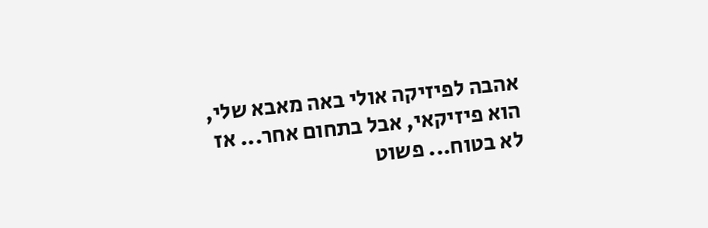אהבה לפיזיקה אולי באה מאבא שלי, הוא פיזיקאי, אבל בתחום אחר... אז לא בטוח... פשוט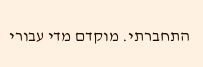התחברתי. מוקדם מדי עבורי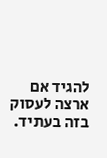להגיד אם ארצה לעסוק בזה בעתיד.